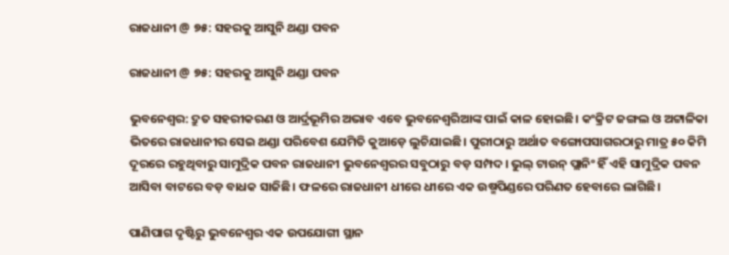ରାଜଧାନୀ @ ୭୫: ସହରକୁ ଆସୁନି ଥଣ୍ଡା ପବନ

ରାଜଧାନୀ @ ୭୫: ସହରକୁ ଆସୁନି ଥଣ୍ଡା ପବନ

ଭୁବନେଶ୍ବର: ଦ୍ରୁତ ସହରୀକରଣ ଓ ଆର୍ଦ୍ରଭୂମିର ଅଭାବ ଏବେ ଭୁବନେଶ୍ବରିଆଙ୍କ ପାଇଁ କାଳ ହୋଇଛି। କଂକ୍ରିଟ ଜଙ୍ଗଲ ଓ ଅଟ୍ଟାଳିକା ଭିତରେ ରାଜଧାନୀର ସେଇ ଥଣ୍ଡା ପରିବେଶ ଯେମିତି କୁଆଡ଼େ ଲୁଚିଯାଇଛି। ପୁରୀଠାରୁ ଅର୍ଥାତ ବଙ୍ଗୋପସ‌ାଗରଠାରୁ ମାତ୍ର ୫୦ କିମି ଦୂରରେ ରହୁଥିବାରୁ ସାମୁଦ୍ରିକ ପବନ ରାଜଧାନୀ ଭୁବନେଶ୍ବରର ସବୁଠାରୁ ବଡ଼ ସମ୍ପଦ। ଭୁଲ୍‌ ଟାଉନ୍‌ ପ୍ଲାନିଂ ହିଁ ଏହି ସାମୁଦ୍ରିକ ପବନ ଆସିବା ବାଟରେ ବଡ଼ ବାଧକ ସାଜିଛି। ଫଳରେ ରାଜଧାନୀ ଧୀରେ ଧୀରେ ଏକ ଉଷ୍ମପିଣ୍ଡରେ ପରିଣତ ହେବାରେ ଲାଗିଛି।

ପାଣିପାଗ ଦୃଷ୍ଟିରୁ ଭୁବନେଶ୍ବର ଏକ ଉପଯୋଗୀ ସ୍ଥାନ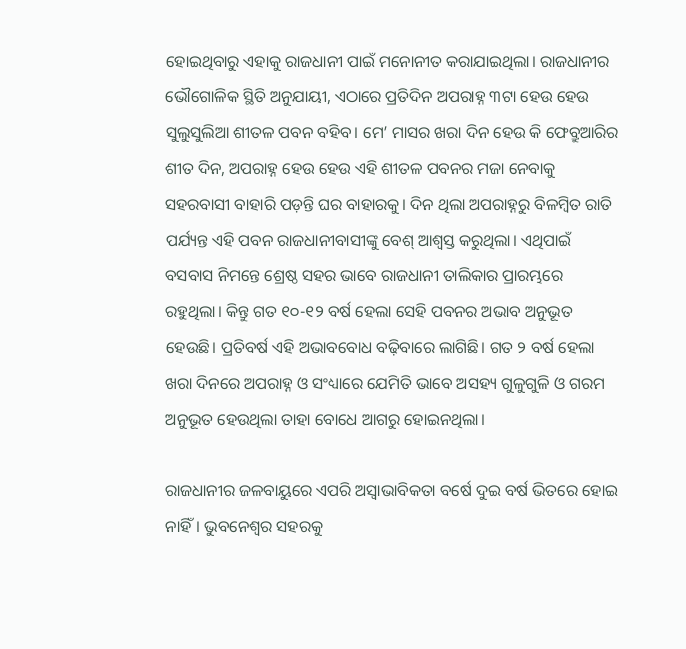ହୋଇଥିବାରୁ ଏହାକୁ ରାଜଧାନୀ ପାଇଁ ମନୋନୀତ କରାଯାଇଥିଲା। ରାଜଧାନୀର ଭୌଗୋଳିକ ସ୍ଥିତି ଅନୁଯାୟୀ, ଏଠା‌ରେ ପ୍ରତିଦିନ ଅପରାହ୍ନ ୩ଟା ହେଉ ହେଉ ସୁଲୁସୁଲିଆ ଶୀତଳ ପବନ ବହିବ। ମେ’ ମାସର ଖରା ଦିନ ହେଉ କି ଫେବ୍ରୁଆରିର ଶୀତ ଦିନ, ଅପରାହ୍ନ ହେଉ ହେଉ ଏହି ଶୀତଳ ପବନର ମଜା ନେବାକୁ ସହରବାସୀ ବାହାରି ପଡ଼ନ୍ତି ଘର ବାହାରକୁ। ଦିନ ଥିଲା ଅପରାହ୍ନରୁ ବିଳମ୍ବିତ ରାତି ପର୍ଯ୍ୟନ୍ତ ଏହି ପବନ ରାଜଧାନୀବାସୀଙ୍କୁ ବେଶ୍‌ ଆଶ୍ବସ୍ତ କରୁଥିଲା। ଏଥିପାଇଁ ବସବାସ ନିମନ୍ତେ ଶ୍ରେଷ୍ଠ ସହର ଭାବେ ରାଜଧାନୀ ତାଲିକାର ପ୍ରାରମ୍ଭରେ ରହୁଥିଲା। କିନ୍ତୁ ଗତ ୧୦-୧୨ ବର୍ଷ ହେଲା ସେହି ପବନର ଅଭାବ ଅନୁଭୂତ ହେଉଛି। ପ୍ରତିବର୍ଷ ଏହି ଅଭାବବୋଧ ବଢ଼ିବାରେ ଲାଗିଛି। ଗତ ୨ ବର୍ଷ ହେଲା ଖରା ଦିନରେ ଅପରାହ୍ନ ଓ ସଂଧ୍ୟାରେ ଯେମିତି ଭାବେ ଅସହ୍ୟ ଗୁଳୁଗୁଳି ଓ ଗରମ ଅନୁଭୂତ ହେଉଥିଲା ତାହା ବୋଧେ ଆଗରୁ ହୋଇନଥିଲା।

ରାଜଧାନୀର ଜଳବାୟୁରେ ଏପରି ଅସ୍ବାଭାବିକତା ବର୍ଷେ ଦୁଇ ବର୍ଷ ଭିତରେ ହୋଇ ନାହିଁ। ଭୁବନେଶ୍ବର ସହରକୁ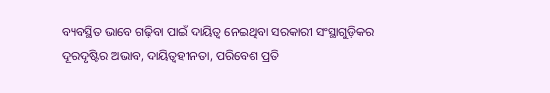ବ୍ୟବସ୍ଥିତ ଭାବେ ଗଢ଼ିବା ପାଇଁ ଦାୟିତ୍ବ ନେଇଥିବା ସରକାରୀ ସଂସ୍ଥାଗୁଡ଼ିକର ଦୂରଦୃଷ୍ଟିର ଅଭାବ, ଦାୟିତ୍ବହୀନତା, ପରିବେଶ ପ୍ରତି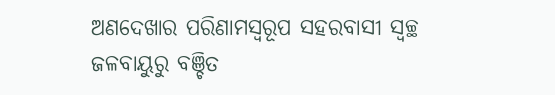ଅଣଦେଖାର ପରିଣାମସ୍ବରୂପ ସହରବାସୀ ସ୍ବଚ୍ଛ ଜଳବାୟୁରୁ ବଞ୍ଚିତ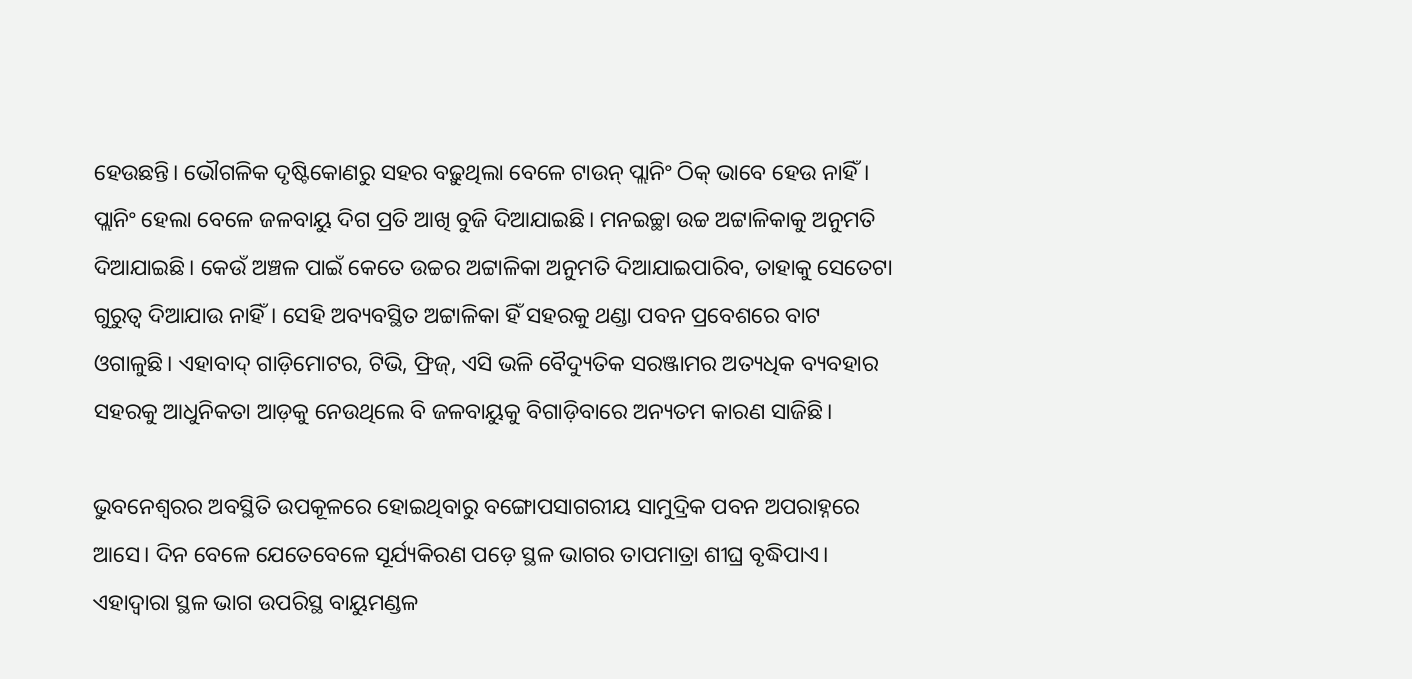ହେଉଛନ୍ତି। ଭୌଗଳିକ ଦୃଷ୍ଟିକୋଣରୁ ସହର ବଢ଼ୁଥିଲା ‌ବେଳେ ଟାଉନ୍ ପ୍ଲାନିଂ ଠିକ୍ ଭାବେ ହେଉ ନାହିଁ। ପ୍ଲାନିଂ ହେଲା ବେଳେ ଜଳବାୟୁ ଦିଗ ପ୍ରତି ଆଖି ବୁଜି ଦିଆଯାଇଛି। ମନଇଚ୍ଛା ଉଚ୍ଚ ଅଟ୍ଟାଳିକାକୁ ଅନୁମତି ଦିଆଯାଇଛି। କେଉଁ ଅଞ୍ଚଳ ପାଇଁ କେତେ ଉଚ୍ଚର ଅଟ୍ଟାଳିକା ଅନୁମତି ଦିଆଯାଇପାରିବ, ତାହାକୁ ସେତେଟା ଗୁରୁତ୍ବ ଦିଆଯାଉ ନାହିଁ। ସେହି ଅବ୍ୟବସ୍ଥିତ ଅଟ୍ଟାଳିକା ହିଁ ସହରକୁ ଥଣ୍ଡା ପବନ ପ୍ରବେଶରେ ବାଟ ଓଗାଳୁଛି। ଏହାବାଦ୍ ଗାଡ଼ିମୋଟର, ଟିଭି, ଫ୍ରିଜ୍‌, ଏସି ଭଳି ବୈଦ୍ୟୁତିକ ସରଞ୍ଜାମର ଅତ୍ୟଧିକ ବ୍ୟବହାର ସହରକୁ ଆଧୁନିକତା ଆଡ଼କୁ ନେଉଥିଲେ ବି ଜଳବାୟୁକୁ ବିଗାଡ଼ିବାରେ ଅନ୍ୟତମ କାରଣ ସାଜିଛି।

ଭୁବନେଶ୍ବରର ଅବସ୍ଥିତି ଉପକୂଳରେ ହୋଇଥିବାରୁ ବଙ୍ଗୋପସାଗରୀୟ ସାମୁଦ୍ରିକ ପବନ ଅପରାହ୍ନରେ ଆସେ। ଦିନ ବେଳେ ଯେତେବେଳେ ସୂର୍ଯ୍ୟକିରଣ ପଡ଼େ ସ୍ଥଳ ଭାଗର ତାପମାତ୍ରା ଶୀଘ୍ର ବୃଦ୍ଧିପାଏ। ଏହାଦ୍ବାରା ସ୍ଥଳ ଭାଗ ଉପରିସ୍ଥ ବାୟୁମଣ୍ଡଳ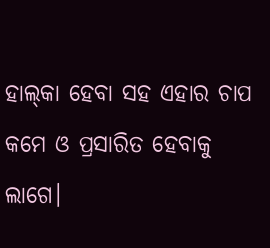ହାଲ୍‌କା ହେବା ସହ ଏହାର ଚାପ କମେ ଓ ପ୍ରସାରିତ ହେବାକୁ ଲାଗେ।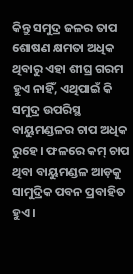କିନ୍ତୁ ସମୁଦ୍ର ଜଳର ତାପ ଶୋଷଣ କ୍ଷମତା ଅଧିକ ଥିବାରୁ ଏହା ଶୀଘ୍ର ଗରମ ହୁଏ ନାହିଁ, ଏଥିପାଇଁ କି ସମୁଦ୍ର ଉପରିସ୍ଥ ବାୟୁମଣ୍ଡଳର ଚାପ ଅଧିକ ରୁହେ। ଫଳରେ କମ୍‌ ଚାପ ଥିବା ବାୟୁମଣ୍ଡଳ ଆଡ଼କୁ ସାମୁଦ୍ରିକ ପବନ ପ୍ରବାହିତ ହୁଏ।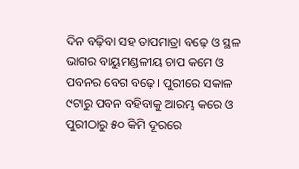ଦିନ ବଢ଼ିବା ସହ ତାପମାତ୍ରା ବଢ଼େ ଓ ସ୍ଥଳ ଭାଗର ବାୟୁମଣ୍ଡଳୀୟ ଚାପ କମେ ଓ ପବନର ବେଗ ବଢ଼େ। ପୁରୀରେ ସକାଳ ୯ଟାରୁ ପବନ ବହିବାକୁ ଆରମ୍ଭ କରେ ଓ ପୁରୀଠାରୁ ୫୦ କିମି ଦୂରରେ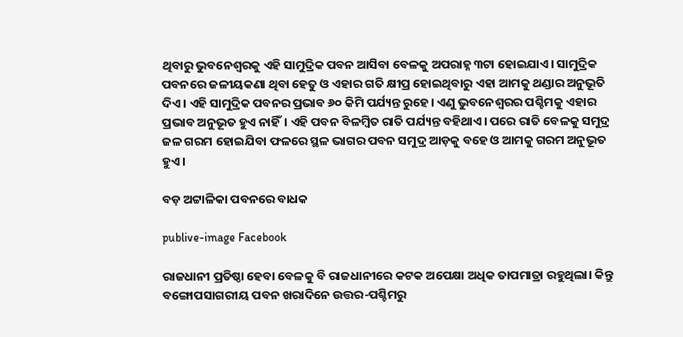ଥିବାରୁ ଭୁବନେଶ୍ବରକୁ ଏହି ସାମୁଦ୍ରିକ ପବନ ଆସିବା ବେଳକୁ ଅପରାହ୍ନ ୩ଟା ହୋଇଯାଏ। ସାମୁଦ୍ରିକ ପବନରେ ଜଳୀୟକଣା ଥିବା ହେତୁ ଓ ଏହାର ଗତି କ୍ଷୀପ୍ର ହୋଇଥିବାରୁ ଏହା ‌ଆମକୁ ଥଣ୍ଡାର ଅନୁଭୂତି ଦିଏ। ଏହି ସାମୁଦ୍ରିକ ପବନର ପ୍ରଭାବ ୬୦ କିମି ପର୍ଯ୍ୟନ୍ତ ରୁହେ। ଏଣୁ ଭୁବନେଶ୍ବରର ପଶ୍ଚିମକୁ ଏହାର ପ୍ରଭାବ ଅନୁଭୂତ ହୁଏ ନାହିଁ। ଏହି ପବନ ବିଳମ୍ବିତ ରାତି ପର୍ଯ୍ୟନ୍ତ ବହିଥାଏ। ପରେ ରାତି ବେଳକୁ ସମୁଦ୍ର ଜଳ ଗରମ ହୋଇଯିବା ଫଳରେ ସ୍ଥଳ ଭାଗର ପବନ ସମୁଦ୍ର ଆଡ଼କୁ ବହେ ଓ ଆମକୁ ଗରମ ଅନୁଭୂତ ହୁଏ।

ବଡ଼ ଅଟ୍ଟାଳିକା ପବନରେ ବାଧକ

publive-image Facebook

ରାଜଧାନୀ ପ୍ରତିଷ୍ଠା ହେବା ବେଳକୁ ବି ରାଜଧାନୀରେ କଟକ ଅପେକ୍ଷା ଅଧିକ ତାପମାତ୍ରା ରହୁଥିଲା। କିନ୍ତୁ ବଙ୍ଗୋପସାଗରୀୟ ପବନ ଖରାଦିନେ ଉତ୍ତର-ପଶ୍ଚିମରୁ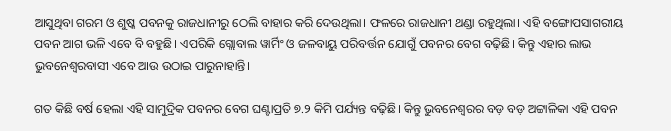ଆସୁଥିବା ଗରମ ଓ ଶୁଷ୍କ ପବନକୁ ରାଜଧାନୀରୁ ଠେଲି ବାହାର କରି ଦେଉଥିଲା। ଫଳରେ ରାଜଧାନୀ ଥଣ୍ଡା ରହୁଥିଲା। ଏହି ବ‌ଙ୍ଗୋପସାଗରୀୟ ପବନ ଆଗ ଭଳି ଏବେ ବି ବହୁଛି। ଏପରିକି ଗ୍ଲୋବାଲ ୱାର୍ମିଂ ଓ ଜଳବାୟୁ ପରିବର୍ତ୍ତନ ଯୋଗୁଁ ପବନର ବେଗ ବଢ଼ିଛି। କିନ୍ତୁ ଏହାର ଲାଭ ଭୁବନେଶ୍ବରବାସୀ ଏବେ ଆଉ ଉଠାଇ ପାରୁନାହାନ୍ତି।

ଗତ କିଛି ବର୍ଷ ହେଲା ଏହି ସାମୁଦ୍ରିକ ପବନର ବେଗ ଘଣ୍ଟାପ୍ରତି ୭.୨ କିମି ପର୍ଯ୍ୟନ୍ତ ବଢ଼ିଛି। କିନ୍ତୁ ଭୁବନେଶ୍ବରର ବଡ଼ ବଡ଼ ଅଟ୍ଟାଳିକା ଏହି ପବନ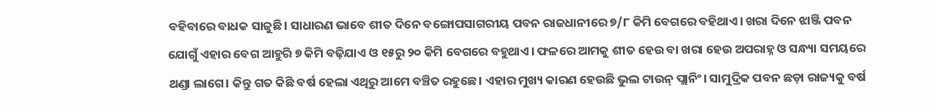ବହିବାରେ ବାଧକ ସାଜୁଛି। ସାଧାରଣ ଭାବେ ଶୀତ ଦିନେ ବଙ୍ଗୋ‌ପସାଗରୀୟ ପବନ ରାଜଧାନୀରେ ୭/୮ କିମି ବେଗରେ ବହିଥାଏ। ଖରା ଦିନେ ଝାଞ୍ଜି ପବନ ଯୋଗୁଁ ଏହାର ବେଗ ଆହୁରି ୭ କିମି ବଢ଼ିଯାଏ ଓ ୧୫ରୁ ୨୦ କିମି ବେଗରେ ବହୁଥାଏ। ଫଳରେ ଆମକୁ ଶୀତ ହେଉ ବା ଖରା ହେଉ ଅପରାହ୍ନ ଓ ସନ୍ଧ୍ୟା ସମୟରେ ଥଣ୍ଡା ଲାଗେ। କିନ୍ତୁ ଗତ କିଛି ବର୍ଷ ହେଲା ଏଥିରୁ ଆମେ ବଞ୍ଚିତ ରହୁଛେ। ଏହାର ମୁଖ୍ୟ କାରଣ ହେଉଛି ଭୁଲ ଟାଉନ୍‌ ପ୍ଲାନିଂ। ସାମୁଦ୍ରିକ ପବନ ଛଡ଼ା ରାଜ୍ୟକୁ ବର୍ଷ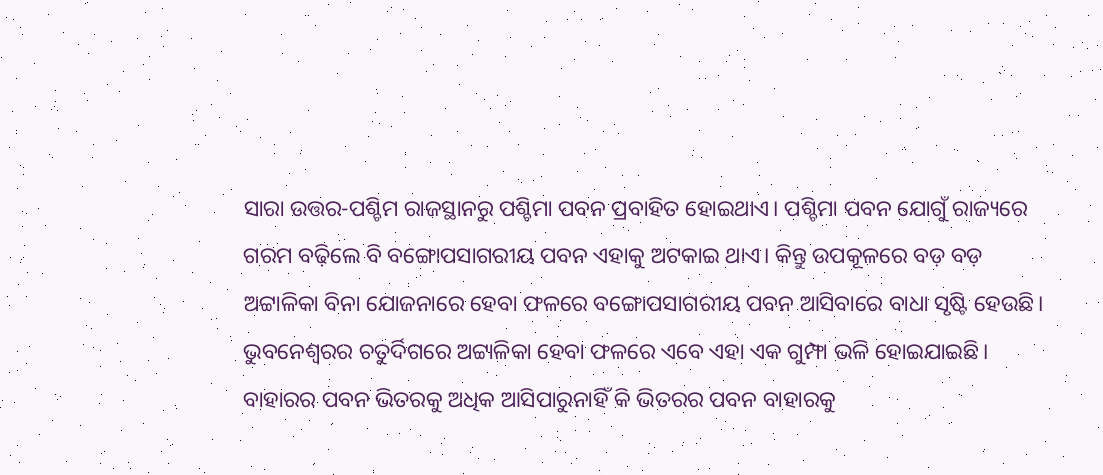ସାରା ଉତ୍ତର-ପଶ୍ଚିମ ରାଜସ୍ଥାନରୁ ପଶ୍ଚିମା ପବନ ପ୍ରବାହିତ ହୋଇଥାଏ। ପଶ୍ଚିମା ପବନ ଯୋଗୁଁ ରାଜ୍ୟରେ ଗରମ ବଢ଼ିଲେ ବି ବଙ୍ଗୋପସାଗରୀୟ ପବନ ଏହାକୁ ଅଟକାଇ ଥାଏ। କିନ୍ତୁ ଉପକୂଳରେ ବଡ଼ ବଡ଼ ଅଟ୍ଟାଳିକା ବିନା ଯୋଜନାରେ ହେବା ଫଳରେ ବଙ୍ଗୋପସାଗରୀୟ ପବନ ଆସିବାରେ ବାଧା ସୃଷ୍ଟି ହେଉଛି। ଭୁବନେଶ୍ବରର ଚତୁର୍ଦିଗରେ ଅଟ୍ଟାଳିକା ହେବା ଫଳରେ ଏବେ ଏହା ଏକ ଗୁମ୍ଫ‌ା ଭଳି ହୋଇଯାଇଛି। ବାହାରର ପବନ ଭିତରକୁ ଅଧିକ ଆସିପାରୁନାହିଁ କି ଭିତରର ପବନ ବାହାରକୁ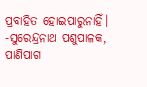ପ୍ରବାହିତ ହୋଇପାରୁନାହିଁ।
-ସୁରେନ୍ଦ୍ରନାଥ ପଶୁପାଳକ, ପାଣିପାଗ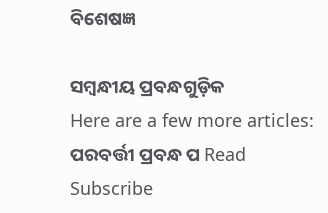ବିଶେଷଜ୍ଞ

ସମ୍ବନ୍ଧୀୟ ପ୍ରବନ୍ଧଗୁଡ଼ିକ
Here are a few more articles:
ପରବର୍ତ୍ତୀ ପ୍ରବନ୍ଧ ପ Read
Subscribe